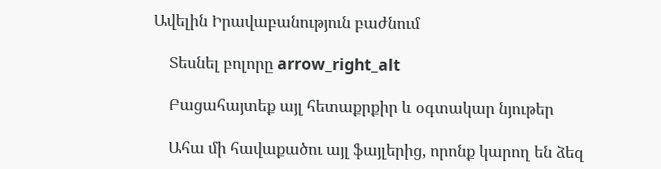Ավելին Իրավաբանություն բաժնում

    Տեսնել բոլորը arrow_right_alt

    Բացահայտեք այլ հետաքրքիր և օգտակար նյութեր

    Ահա մի հավաքածու այլ ֆայլերից, որոնք կարող են ձեզ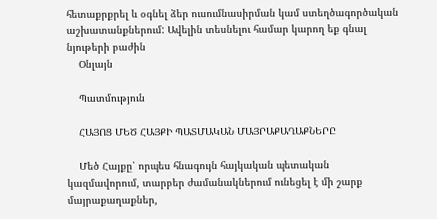հետաքրքրել և օգնել ձեր ուսումնասիրման կամ ստեղծագործական աշխատանքներում: Ավելին տեսնելու համար կարող եք գնալ նյութերի բաժին
    Օնլայն

    Պատմություն

    ՀԱՅՈՑ ՄԵԾ ՀԱՅՔԻ ՊԱՏՄԱԿԱՆ ՄԱՅՐԱՔԱՂԱՔՆԵՐԸ

    Մեծ Հայքը՝ որպես հնագույն հայկական պետական կազմավորում, տարբեր ժամանակներում ունեցել է մի շարք մայրաքաղաքներ,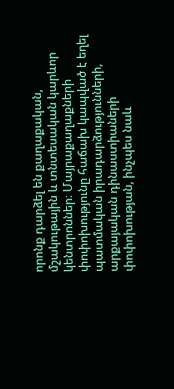որոնք դարձել են քաղաքական, մշակութային և տնտեսական կարևոր կենտրոններ։ Մայրաքաղաքների փոփոխությունը հաճախ կապված է եղել պատմական իրադարձությունների, արքայական դինաստիաների փոփոխության, ինչպես նաև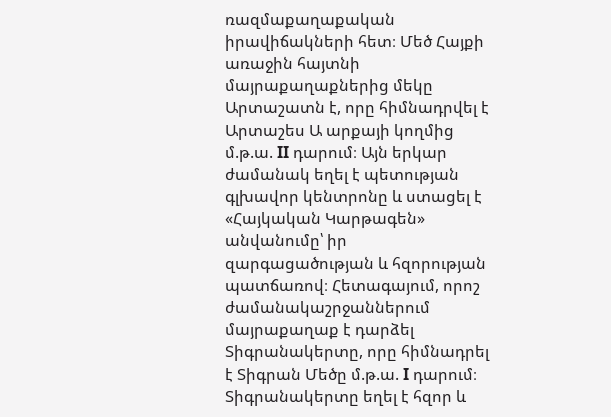ռազմաքաղաքական իրավիճակների հետ։ Մեծ Հայքի առաջին հայտնի մայրաքաղաքներից մեկը Արտաշատն է, որը հիմնադրվել է Արտաշես Ա արքայի կողմից մ.թ.ա. II դարում։ Այն երկար ժամանակ եղել է պետության գլխավոր կենտրոնը և ստացել է «Հայկական Կարթագեն» անվանումը՝ իր զարգացածության և հզորության պատճառով։ Հետագայում, որոշ ժամանակաշրջաններում մայրաքաղաք է դարձել Տիգրանակերտը, որը հիմնադրել է Տիգրան Մեծը մ.թ.ա. I դարում։ Տիգրանակերտը եղել է հզոր և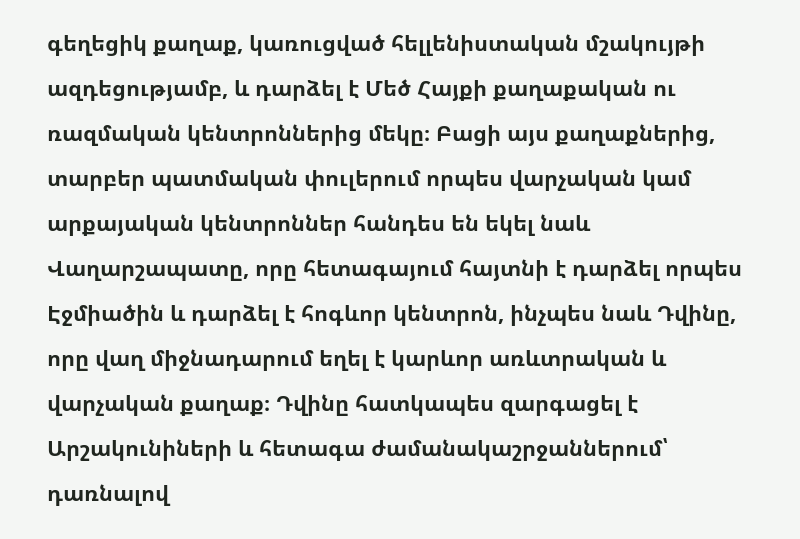գեղեցիկ քաղաք, կառուցված հելլենիստական մշակույթի ազդեցությամբ, և դարձել է Մեծ Հայքի քաղաքական ու ռազմական կենտրոններից մեկը։ Բացի այս քաղաքներից, տարբեր պատմական փուլերում որպես վարչական կամ արքայական կենտրոններ հանդես են եկել նաև Վաղարշապատը, որը հետագայում հայտնի է դարձել որպես Էջմիածին և դարձել է հոգևոր կենտրոն, ինչպես նաև Դվինը, որը վաղ միջնադարում եղել է կարևոր առևտրական և վարչական քաղաք։ Դվինը հատկապես զարգացել է Արշակունիների և հետագա ժամանակաշրջաններում՝ դառնալով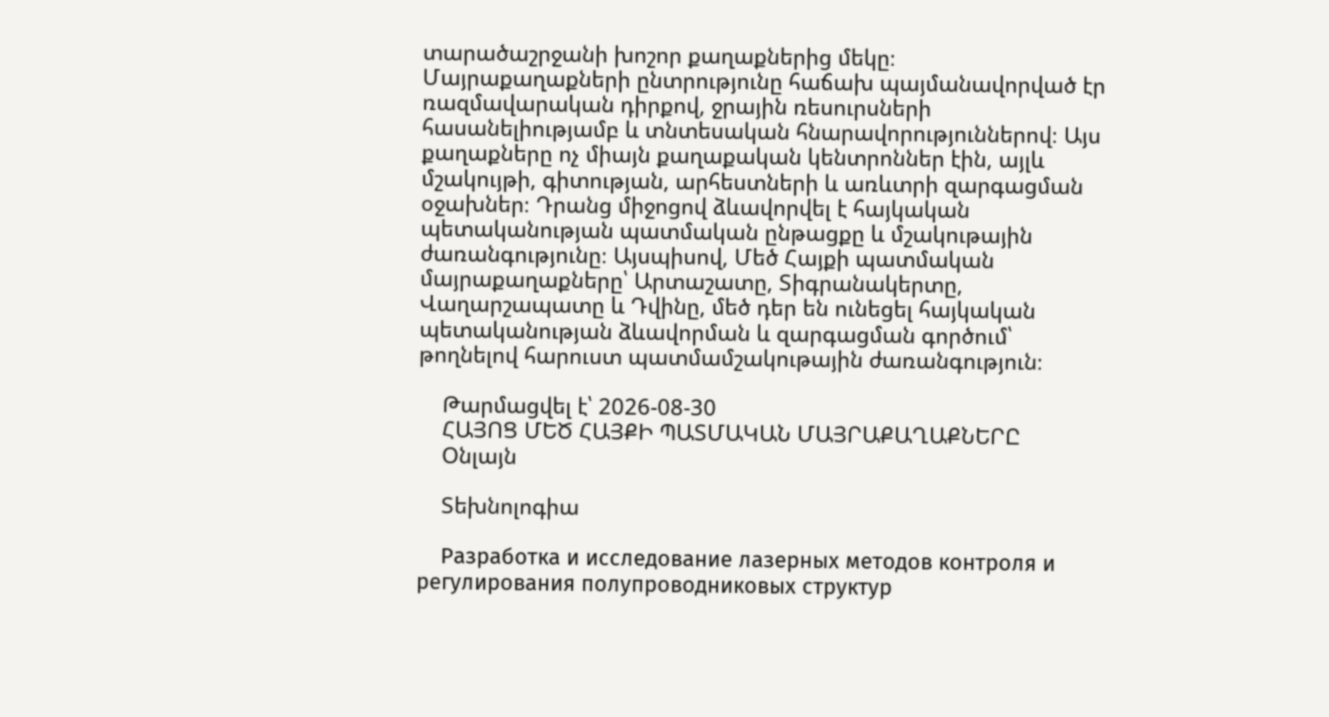տարածաշրջանի խոշոր քաղաքներից մեկը։ Մայրաքաղաքների ընտրությունը հաճախ պայմանավորված էր ռազմավարական դիրքով, ջրային ռեսուրսների հասանելիությամբ և տնտեսական հնարավորություններով։ Այս քաղաքները ոչ միայն քաղաքական կենտրոններ էին, այլև մշակույթի, գիտության, արհեստների և առևտրի զարգացման օջախներ։ Դրանց միջոցով ձևավորվել է հայկական պետականության պատմական ընթացքը և մշակութային ժառանգությունը։ Այսպիսով, Մեծ Հայքի պատմական մայրաքաղաքները՝ Արտաշատը, Տիգրանակերտը, Վաղարշապատը և Դվինը, մեծ դեր են ունեցել հայկական պետականության ձևավորման և զարգացման գործում՝ թողնելով հարուստ պատմամշակութային ժառանգություն։

    Թարմացվել է՝ 2026-08-30
    ՀԱՅՈՑ ՄԵԾ ՀԱՅՔԻ ՊԱՏՄԱԿԱՆ ՄԱՅՐԱՔԱՂԱՔՆԵՐԸ
    Օնլայն

    Տեխնոլոգիա

    Разработка и исследование лазерных методов контроля и регулирования полупроводниковых структур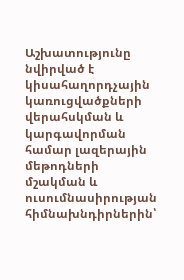Աշխատությունը նվիրված է կիսահաղորդչային կառուցվածքների վերահսկման և կարգավորման համար լազերային մեթոդների մշակման և ուսումնասիրության հիմնախնդիրներին՝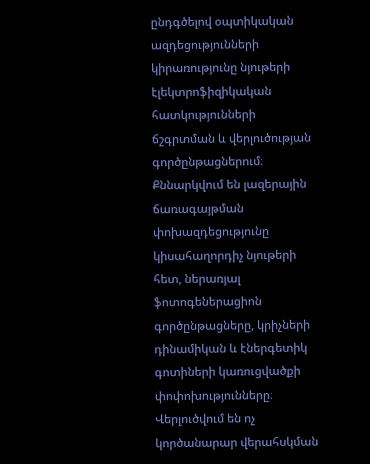ընդգծելով օպտիկական ազդեցությունների կիրառությունը նյութերի էլեկտրոֆիզիկական հատկությունների ճշգրտման և վերլուծության գործընթացներում։ Քննարկվում են լազերային ճառագայթման փոխազդեցությունը կիսահաղորդիչ նյութերի հետ, ներառյալ ֆոտոգեներացիոն գործընթացները, կրիչների դինամիկան և էներգետիկ գոտիների կառուցվածքի փոփոխությունները։ Վերլուծվում են ոչ կործանարար վերահսկման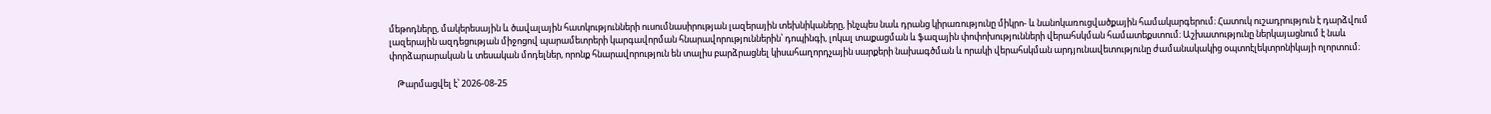մեթոդները, մակերեսային և ծավալային հատկությունների ուսումնասիրության լազերային տեխնիկաները, ինչպես նաև դրանց կիրառությունը միկրո- և նանոկառուցվածքային համակարգերում։ Հատուկ ուշադրություն է դարձվում լազերային ազդեցության միջոցով պարամետրերի կարգավորման հնարավորություններին՝ դոպինգի, լոկալ տաքացման և ֆազային փոփոխությունների վերահսկման համատեքստում։ Աշխատությունը ներկայացնում է նաև փորձարարական և տեսական մոդելներ, որոնք հնարավորություն են տալիս բարձրացնել կիսահաղորդչային սարքերի նախագծման և որակի վերահսկման արդյունավետությունը ժամանակակից օպտոէլեկտրոնիկայի ոլորտում։

    Թարմացվել է՝ 2026-08-25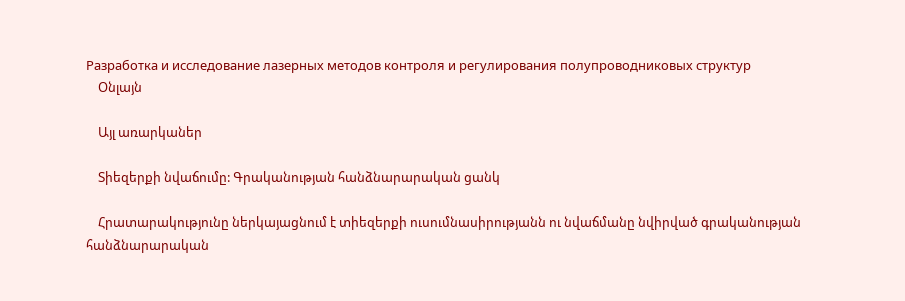Разработка и исследование лазерных методов контроля и регулирования полупроводниковых структур
    Օնլայն

    Այլ առարկաներ

    Տիեզերքի նվաճումը: Գրականության հանձնարարական ցանկ

    Հրատարակությունը ներկայացնում է տիեզերքի ուսումնասիրությանն ու նվաճմանը նվիրված գրականության հանձնարարական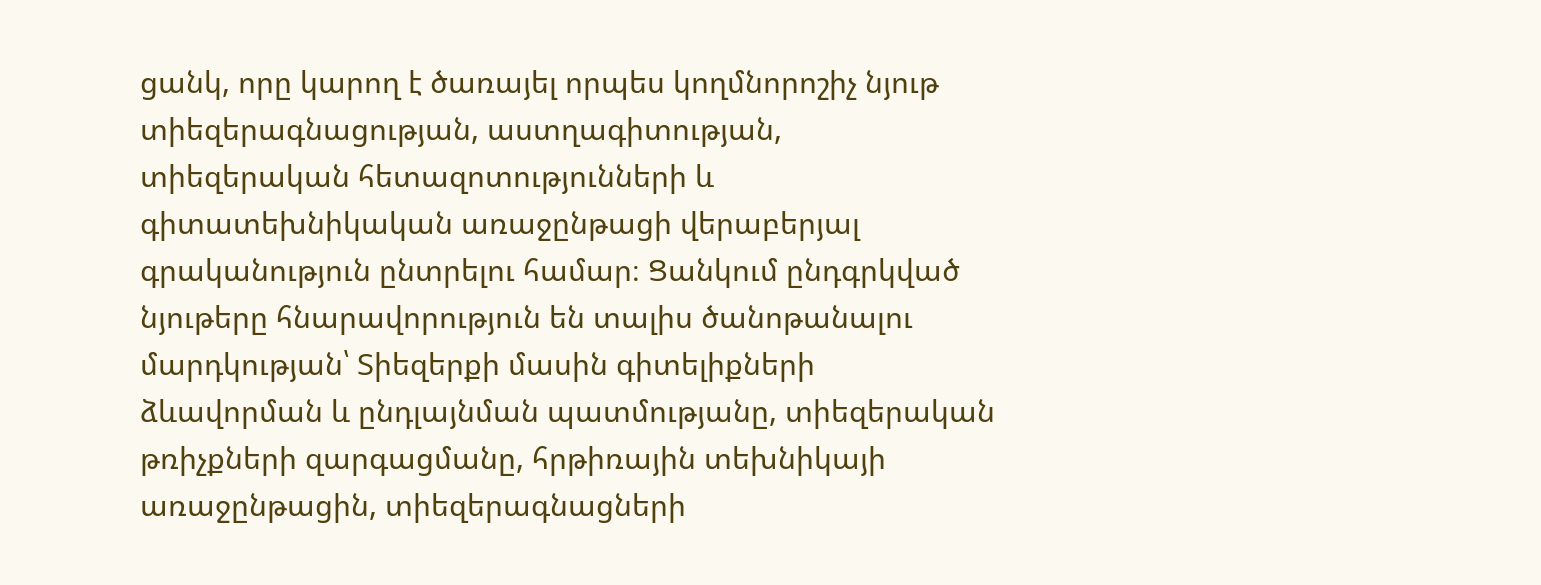ցանկ, որը կարող է ծառայել որպես կողմնորոշիչ նյութ տիեզերագնացության, աստղագիտության, տիեզերական հետազոտությունների և գիտատեխնիկական առաջընթացի վերաբերյալ գրականություն ընտրելու համար։ Ցանկում ընդգրկված նյութերը հնարավորություն են տալիս ծանոթանալու մարդկության՝ Տիեզերքի մասին գիտելիքների ձևավորման և ընդլայնման պատմությանը, տիեզերական թռիչքների զարգացմանը, հրթիռային տեխնիկայի առաջընթացին, տիեզերագնացների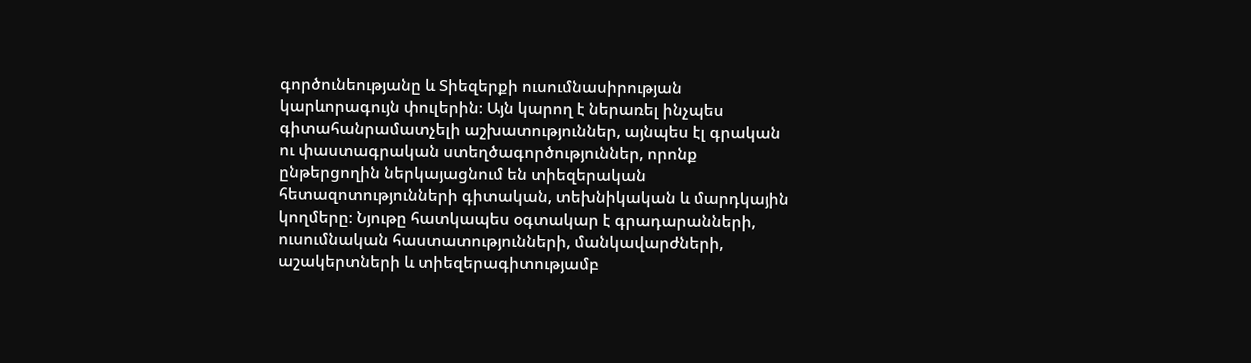գործունեությանը և Տիեզերքի ուսումնասիրության կարևորագույն փուլերին։ Այն կարող է ներառել ինչպես գիտահանրամատչելի աշխատություններ, այնպես էլ գրական ու փաստագրական ստեղծագործություններ, որոնք ընթերցողին ներկայացնում են տիեզերական հետազոտությունների գիտական, տեխնիկական և մարդկային կողմերը։ Նյութը հատկապես օգտակար է գրադարանների, ուսումնական հաստատությունների, մանկավարժների, աշակերտների և տիեզերագիտությամբ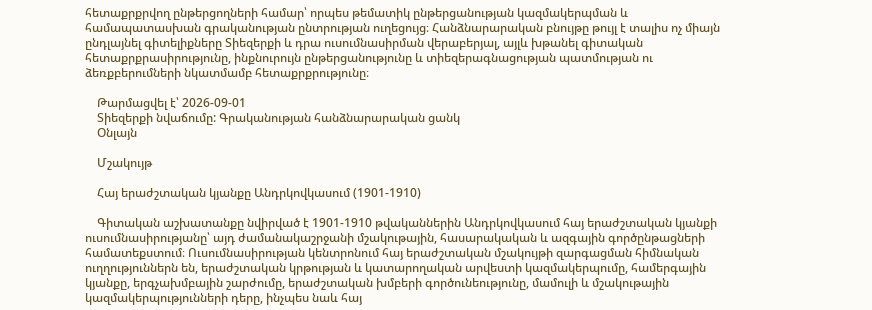հետաքրքրվող ընթերցողների համար՝ որպես թեմատիկ ընթերցանության կազմակերպման և համապատասխան գրականության ընտրության ուղեցույց։ Հանձնարարական բնույթը թույլ է տալիս ոչ միայն ընդլայնել գիտելիքները Տիեզերքի և դրա ուսումնասիրման վերաբերյալ, այլև խթանել գիտական հետաքրքրասիրությունը, ինքնուրույն ընթերցանությունը և տիեզերագնացության պատմության ու ձեռքբերումների նկատմամբ հետաքրքրությունը։

    Թարմացվել է՝ 2026-09-01
    Տիեզերքի նվաճումը: Գրականության հանձնարարական ցանկ
    Օնլայն

    Մշակույթ

    Հայ երաժշտական կյանքը Անդրկովկասում (1901-1910)

    Գիտական աշխատանքը նվիրված է 1901-1910 թվականներին Անդրկովկասում հայ երաժշտական կյանքի ուսումնասիրությանը՝ այդ ժամանակաշրջանի մշակութային, հասարակական և ազգային գործընթացների համատեքստում։ Ուսումնասիրության կենտրոնում հայ երաժշտական մշակույթի զարգացման հիմնական ուղղություններն են, երաժշտական կրթության և կատարողական արվեստի կազմակերպումը, համերգային կյանքը, երգչախմբային շարժումը, երաժշտական խմբերի գործունեությունը, մամուլի և մշակութային կազմակերպությունների դերը, ինչպես նաև հայ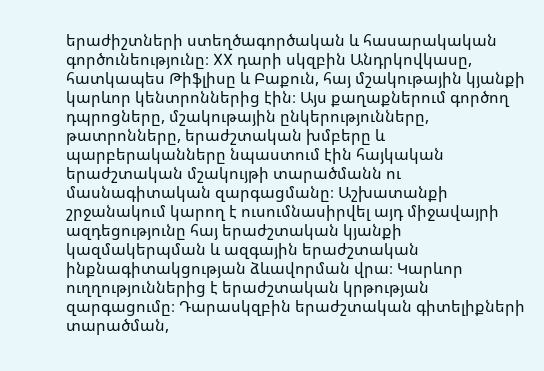երաժիշտների ստեղծագործական և հասարակական գործունեությունը։ XX դարի սկզբին Անդրկովկասը, հատկապես Թիֆլիսը և Բաքուն, հայ մշակութային կյանքի կարևոր կենտրոններից էին։ Այս քաղաքներում գործող դպրոցները, մշակութային ընկերությունները, թատրոնները, երաժշտական խմբերը և պարբերականները նպաստում էին հայկական երաժշտական մշակույթի տարածմանն ու մասնագիտական զարգացմանը։ Աշխատանքի շրջանակում կարող է ուսումնասիրվել այդ միջավայրի ազդեցությունը հայ երաժշտական կյանքի կազմակերպման և ազգային երաժշտական ինքնագիտակցության ձևավորման վրա։ Կարևոր ուղղություններից է երաժշտական կրթության զարգացումը։ Դարասկզբին երաժշտական գիտելիքների տարածման,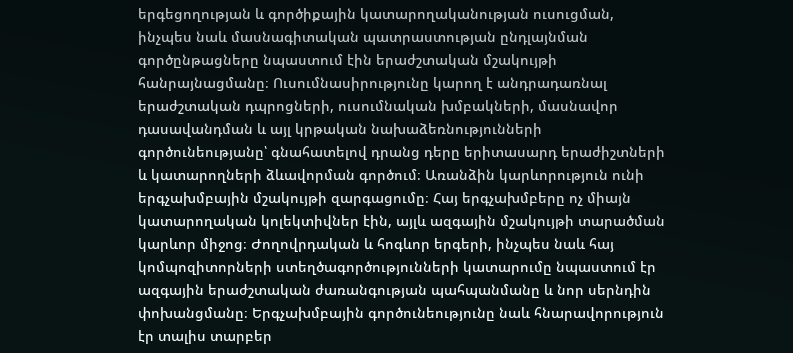երգեցողության և գործիքային կատարողականության ուսուցման, ինչպես նաև մասնագիտական պատրաստության ընդլայնման գործընթացները նպաստում էին երաժշտական մշակույթի հանրայնացմանը։ Ուսումնասիրությունը կարող է անդրադառնալ երաժշտական դպրոցների, ուսումնական խմբակների, մասնավոր դասավանդման և այլ կրթական նախաձեռնությունների գործունեությանը՝ գնահատելով դրանց դերը երիտասարդ երաժիշտների և կատարողների ձևավորման գործում։ Առանձին կարևորություն ունի երգչախմբային մշակույթի զարգացումը։ Հայ երգչախմբերը ոչ միայն կատարողական կոլեկտիվներ էին, այլև ազգային մշակույթի տարածման կարևոր միջոց։ Ժողովրդական և հոգևոր երգերի, ինչպես նաև հայ կոմպոզիտորների ստեղծագործությունների կատարումը նպաստում էր ազգային երաժշտական ժառանգության պահպանմանը և նոր սերնդին փոխանցմանը։ Երգչախմբային գործունեությունը նաև հնարավորություն էր տալիս տարբեր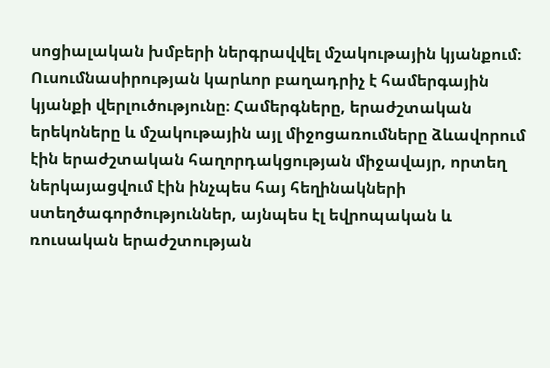սոցիալական խմբերի ներգրավվել մշակութային կյանքում։ Ուսումնասիրության կարևոր բաղադրիչ է համերգային կյանքի վերլուծությունը։ Համերգները, երաժշտական երեկոները և մշակութային այլ միջոցառումները ձևավորում էին երաժշտական հաղորդակցության միջավայր, որտեղ ներկայացվում էին ինչպես հայ հեղինակների ստեղծագործություններ, այնպես էլ եվրոպական և ռուսական երաժշտության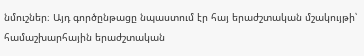նմուշներ։ Այդ գործընթացը նպաստում էր հայ երաժշտական մշակույթի՝ համաշխարհային երաժշտական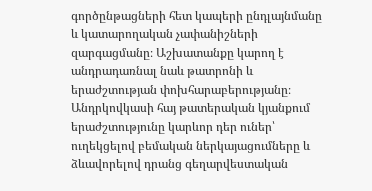գործընթացների հետ կապերի ընդլայնմանը և կատարողական չափանիշների զարգացմանը։ Աշխատանքը կարող է անդրադառնալ նաև թատրոնի և երաժշտության փոխհարաբերությանը։ Անդրկովկասի հայ թատերական կյանքում երաժշտությունը կարևոր դեր ուներ՝ ուղեկցելով բեմական ներկայացումները և ձևավորելով դրանց գեղարվեստական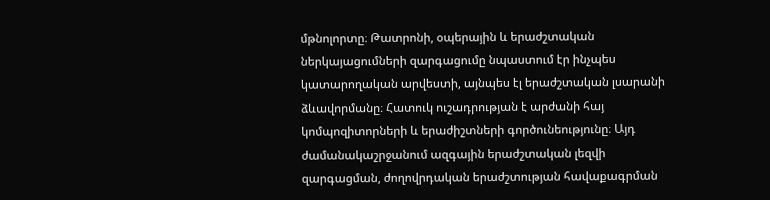մթնոլորտը։ Թատրոնի, օպերային և երաժշտական ներկայացումների զարգացումը նպաստում էր ինչպես կատարողական արվեստի, այնպես էլ երաժշտական լսարանի ձևավորմանը։ Հատուկ ուշադրության է արժանի հայ կոմպոզիտորների և երաժիշտների գործունեությունը։ Այդ ժամանակաշրջանում ազգային երաժշտական լեզվի զարգացման, ժողովրդական երաժշտության հավաքագրման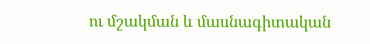ու մշակման և մասնագիտական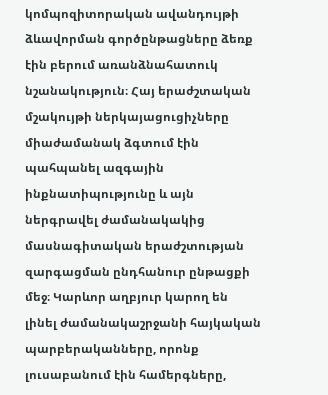կոմպոզիտորական ավանդույթի ձևավորման գործընթացները ձեռք էին բերում առանձնահատուկ նշանակություն։ Հայ երաժշտական մշակույթի ներկայացուցիչները միաժամանակ ձգտում էին պահպանել ազգային ինքնատիպությունը և այն ներգրավել ժամանակակից մասնագիտական երաժշտության զարգացման ընդհանուր ընթացքի մեջ։ Կարևոր աղբյուր կարող են լինել ժամանակաշրջանի հայկական պարբերականները, որոնք լուսաբանում էին համերգները,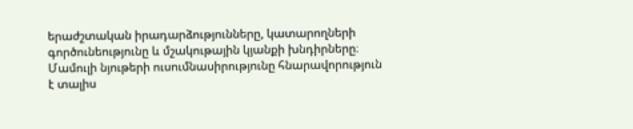երաժշտական իրադարձությունները, կատարողների գործունեությունը և մշակութային կյանքի խնդիրները։ Մամուլի նյութերի ուսումնասիրությունը հնարավորություն է տալիս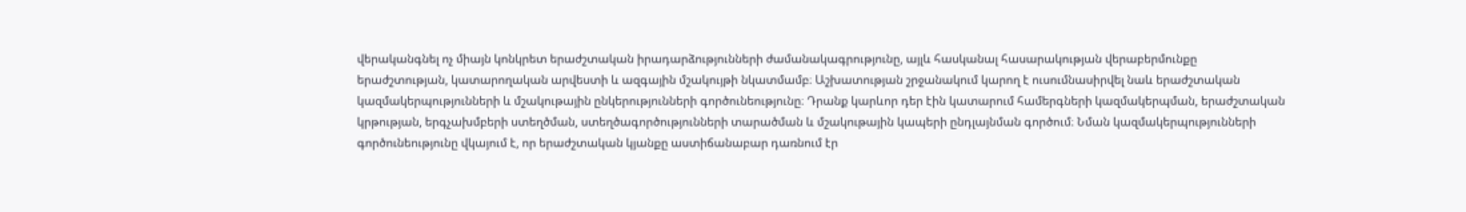վերականգնել ոչ միայն կոնկրետ երաժշտական իրադարձությունների ժամանակագրությունը, այլև հասկանալ հասարակության վերաբերմունքը երաժշտության, կատարողական արվեստի և ազգային մշակույթի նկատմամբ։ Աշխատության շրջանակում կարող է ուսումնասիրվել նաև երաժշտական կազմակերպությունների և մշակութային ընկերությունների գործունեությունը։ Դրանք կարևոր դեր էին կատարում համերգների կազմակերպման, երաժշտական կրթության, երգչախմբերի ստեղծման, ստեղծագործությունների տարածման և մշակութային կապերի ընդլայնման գործում։ Նման կազմակերպությունների գործունեությունը վկայում է, որ երաժշտական կյանքը աստիճանաբար դառնում էր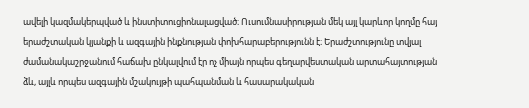ավելի կազմակերպված և ինստիտուցիոնալացված։ Ուսումնասիրության մեկ այլ կարևոր կողմը հայ երաժշտական կյանքի և ազգային ինքնության փոխհարաբերությունն է։ Երաժշտությունը տվյալ ժամանակաշրջանում հաճախ ընկալվում էր ոչ միայն որպես գեղարվեստական արտահայտության ձև, այլև որպես ազգային մշակույթի պահպանման և հասարակական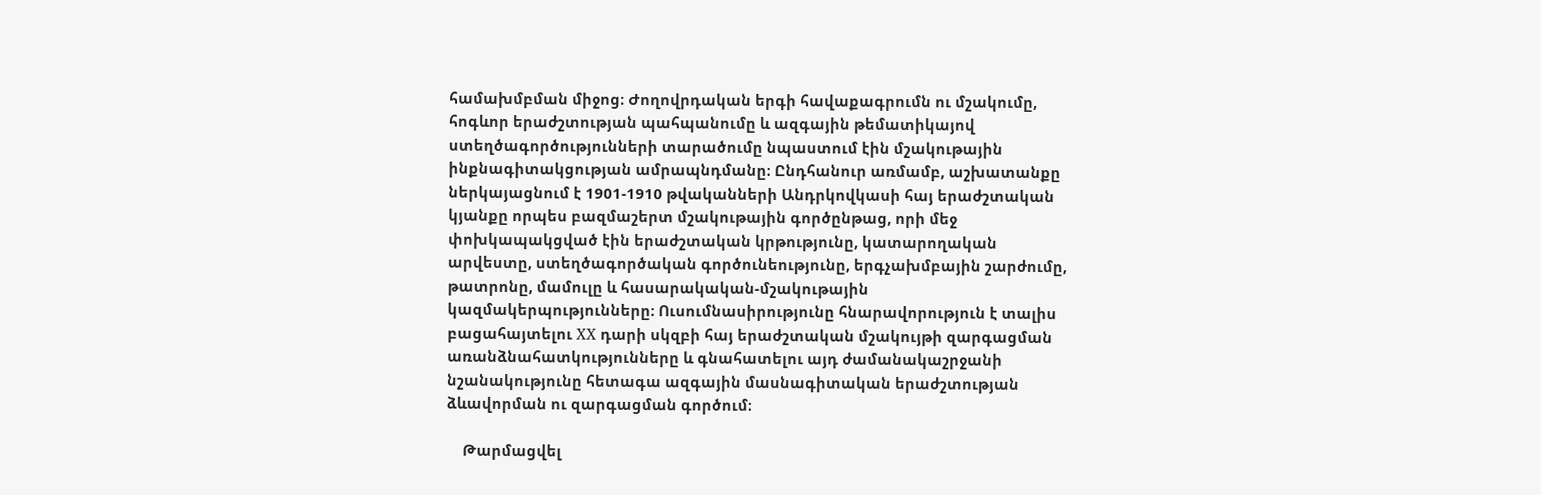համախմբման միջոց։ Ժողովրդական երգի հավաքագրումն ու մշակումը, հոգևոր երաժշտության պահպանումը և ազգային թեմատիկայով ստեղծագործությունների տարածումը նպաստում էին մշակութային ինքնագիտակցության ամրապնդմանը։ Ընդհանուր առմամբ, աշխատանքը ներկայացնում է 1901-1910 թվականների Անդրկովկասի հայ երաժշտական կյանքը որպես բազմաշերտ մշակութային գործընթաց, որի մեջ փոխկապակցված էին երաժշտական կրթությունը, կատարողական արվեստը, ստեղծագործական գործունեությունը, երգչախմբային շարժումը, թատրոնը, մամուլը և հասարակական-մշակութային կազմակերպությունները։ Ուսումնասիրությունը հնարավորություն է տալիս բացահայտելու XX դարի սկզբի հայ երաժշտական մշակույթի զարգացման առանձնահատկությունները և գնահատելու այդ ժամանակաշրջանի նշանակությունը հետագա ազգային մասնագիտական երաժշտության ձևավորման ու զարգացման գործում։

    Թարմացվել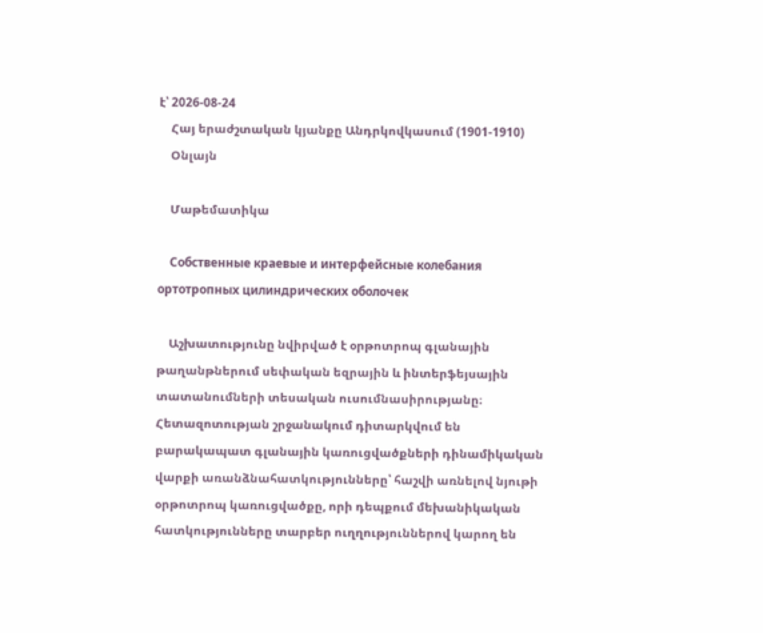է՝ 2026-08-24
    Հայ երաժշտական կյանքը Անդրկովկասում (1901-1910)
    Օնլայն

    Մաթեմատիկա

    Собственные краевые и интерфейсные колебания ортотропных цилиндрических оболочек

    Աշխատությունը նվիրված է օրթոտրոպ գլանային թաղանթներում սեփական եզրային և ինտերֆեյսային տատանումների տեսական ուսումնասիրությանը։ Հետազոտության շրջանակում դիտարկվում են բարակապատ գլանային կառուցվածքների դինամիկական վարքի առանձնահատկությունները՝ հաշվի առնելով նյութի օրթոտրոպ կառուցվածքը, որի դեպքում մեխանիկական հատկությունները տարբեր ուղղություններով կարող են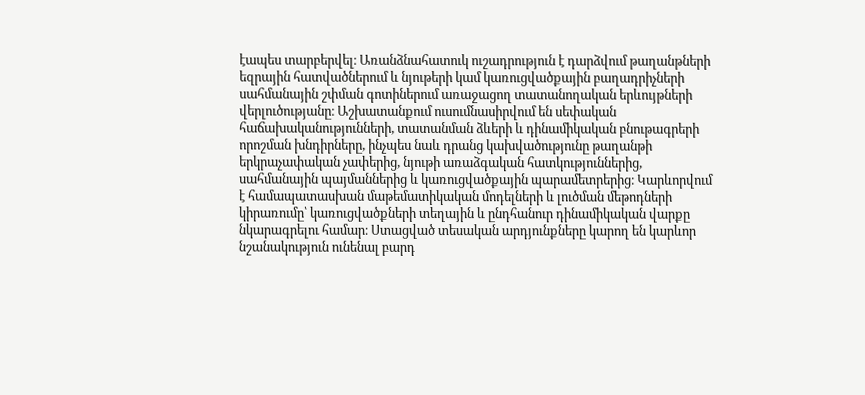էապես տարբերվել։ Առանձնահատուկ ուշադրություն է դարձվում թաղանթների եզրային հատվածներում և նյութերի կամ կառուցվածքային բաղադրիչների սահմանային շփման գոտիներում առաջացող տատանողական երևույթների վերլուծությանը։ Աշխատանքում ուսումնասիրվում են սեփական հաճախականությունների, տատանման ձևերի և դինամիկական բնութագրերի որոշման խնդիրները, ինչպես նաև դրանց կախվածությունը թաղանթի երկրաչափական չափերից, նյութի առաձգական հատկություններից, սահմանային պայմաններից և կառուցվածքային պարամետրերից։ Կարևորվում է համապատասխան մաթեմատիկական մոդելների և լուծման մեթոդների կիրառումը՝ կառուցվածքների տեղային և ընդհանուր դինամիկական վարքը նկարագրելու համար։ Ստացված տեսական արդյունքները կարող են կարևոր նշանակություն ունենալ բարդ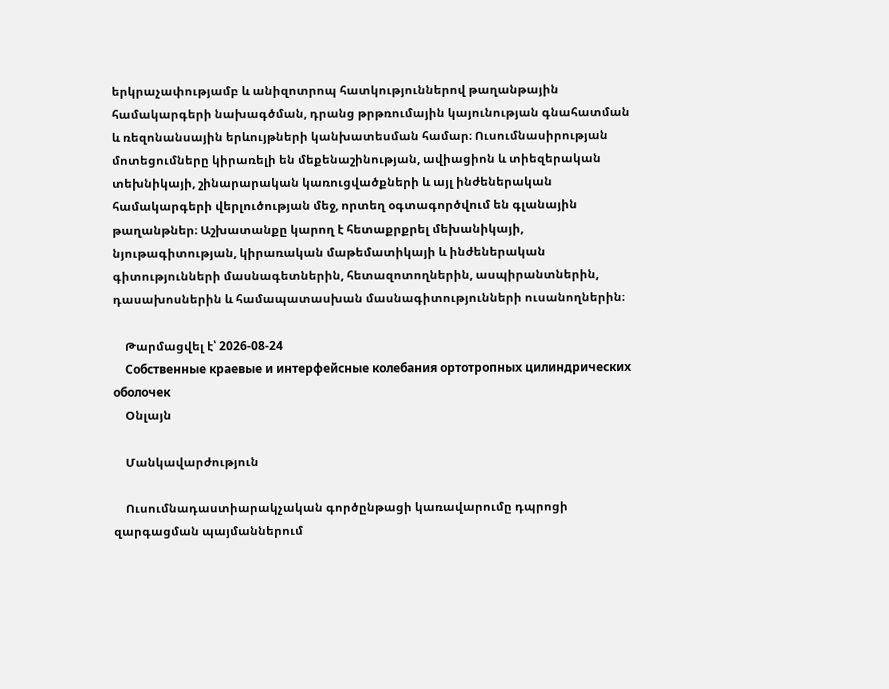երկրաչափությամբ և անիզոտրոպ հատկություններով թաղանթային համակարգերի նախագծման, դրանց թրթռումային կայունության գնահատման և ռեզոնանսային երևույթների կանխատեսման համար։ Ուսումնասիրության մոտեցումները կիրառելի են մեքենաշինության, ավիացիոն և տիեզերական տեխնիկայի, շինարարական կառուցվածքների և այլ ինժեներական համակարգերի վերլուծության մեջ, որտեղ օգտագործվում են գլանային թաղանթներ։ Աշխատանքը կարող է հետաքրքրել մեխանիկայի, նյութագիտության, կիրառական մաթեմատիկայի և ինժեներական գիտությունների մասնագետներին, հետազոտողներին, ասպիրանտներին, դասախոսներին և համապատասխան մասնագիտությունների ուսանողներին։

    Թարմացվել է՝ 2026-08-24
    Собственные краевые и интерфейсные колебания ортотропных цилиндрических оболочек
    Օնլայն

    Մանկավարժություն

    Ուսումնադաստիարակչական գործընթացի կառավարումը դպրոցի զարգացման պայմաններում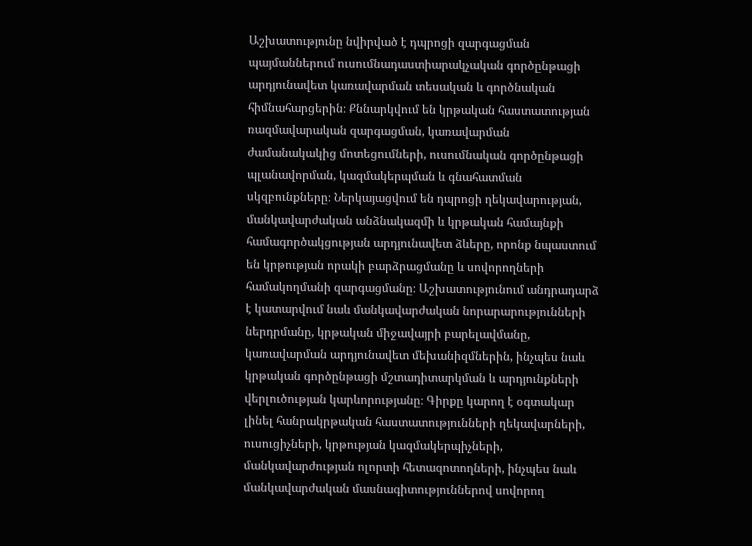Աշխատությունը նվիրված է դպրոցի զարգացման պայմաններում ուսումնադաստիարակչական գործընթացի արդյունավետ կառավարման տեսական և գործնական հիմնահարցերին։ Քննարկվում են կրթական հաստատության ռազմավարական զարգացման, կառավարման ժամանակակից մոտեցումների, ուսումնական գործընթացի պլանավորման, կազմակերպման և գնահատման սկզբունքները։ Ներկայացվում են դպրոցի ղեկավարության, մանկավարժական անձնակազմի և կրթական համայնքի համագործակցության արդյունավետ ձևերը, որոնք նպաստում են կրթության որակի բարձրացմանը և սովորողների համակողմանի զարգացմանը։ Աշխատությունում անդրադարձ է կատարվում նաև մանկավարժական նորարարությունների ներդրմանը, կրթական միջավայրի բարելավմանը, կառավարման արդյունավետ մեխանիզմներին, ինչպես նաև կրթական գործընթացի մշտադիտարկման և արդյունքների վերլուծության կարևորությանը։ Գիրքը կարող է օգտակար լինել հանրակրթական հաստատությունների ղեկավարների, ուսուցիչների, կրթության կազմակերպիչների, մանկավարժության ոլորտի հետազոտողների, ինչպես նաև մանկավարժական մասնագիտություններով սովորող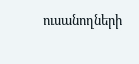ուսանողների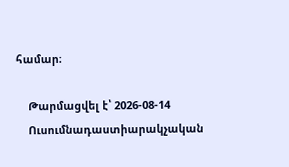համար։

    Թարմացվել է՝ 2026-08-14
    Ուսումնադաստիարակչական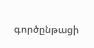գործընթացի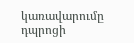կառավարումը դպրոցի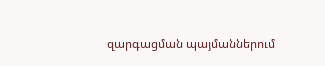զարգացման պայմաններում